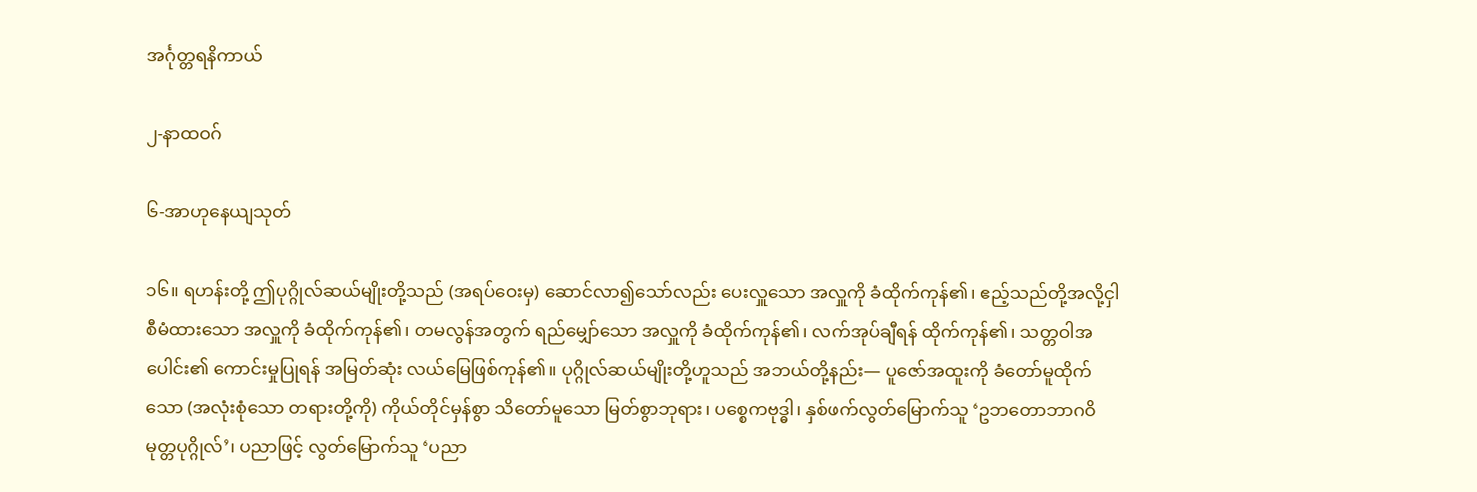အင်္ဂုတ္တရနိကာယ်

၂-နာထဝဂ်

၆-အာဟုနေယျသုတ်

၁၆။ ရဟန်းတို့ ဤပုဂ္ဂိုလ်ဆယ်မျိုးတို့သည် (အရပ်ဝေးမှ) ဆောင်လာ၍သော်လည်း ပေးလှူသော အလှူကို ခံထိုက်ကုန်၏၊ ဧည့်သည်တို့အလို့ငှါ စီမံထားသော အလှူကို ခံထိုက်ကုန်၏၊ တမလွန်အတွက် ရည်မျှော်သော အလှူကို ခံထိုက်ကုန်၏၊ လက်အုပ်ချီရန် ထိုက်ကုန်၏၊ သတ္တဝါအပေါင်း၏ ကောင်းမှုပြုရန် အမြတ်ဆုံး လယ်မြေဖြစ်ကုန်၏။ ပုဂ္ဂိုလ်ဆယ်မျိုးတို့ဟူသည် အဘယ်တို့နည်း— ပူဇော်အထူးကို ခံတော်မူထိုက်သော (အလုံးစုံသော တရားတို့ကို) ကိုယ်တိုင်မှန်စွာ သိတော်မူသော မြတ်စွာဘုရား၊ ပစ္စေကဗုဒ္ဓါ၊ နှစ်ဖက်လွတ်မြောက်သူ ‘ဥဘတောဘာဂဝိမုတ္တပုဂ္ဂိုလ်’၊ ပညာဖြင့် လွတ်မြောက်သူ ‘ပညာ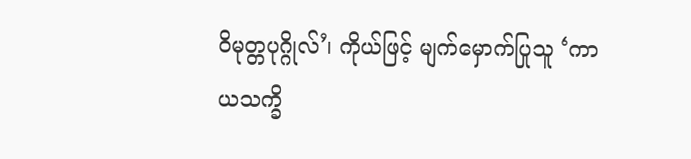ဝိမုတ္တပုဂ္ဂိုလ်’၊ ကိုယ်ဖြင့် မျက်မှောက်ပြုသူ ‘ကာယသက္ခိ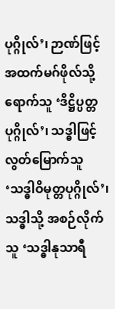ပုဂ္ဂိုလ်’၊ ဉာဏ်ဖြင့် အထက်မဂ်ဖိုလ်သို့ ရောက်သူ ‘ဒိဋ္ဌိပ္ပတ္တပုဂ္ဂိုလ်’၊ သဒ္ဓါဖြင့် လွတ်မြောက်သူ ‘သဒ္ဓါဝိမုတ္တပုဂ္ဂိုလ်’၊ သဒ္ဓါသို့ အစဉ်လိုက်သူ ‘သဒ္ဓါနုသာရီ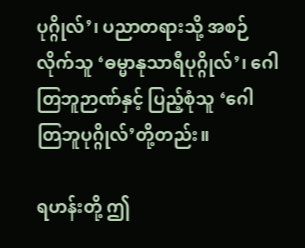ပုဂ္ဂိုလ်’၊ ပညာတရားသို့ အစဉ်လိုက်သူ ‘ဓမ္မာနုသာရီပုဂ္ဂိုလ်’၊ ဂေါတြဘူဉာဏ်နှင့် ပြည့်စုံသူ ‘ဂေါတြဘူပုဂ္ဂိုလ်’တို့တည်း။

ရဟန်းတို့ ဤ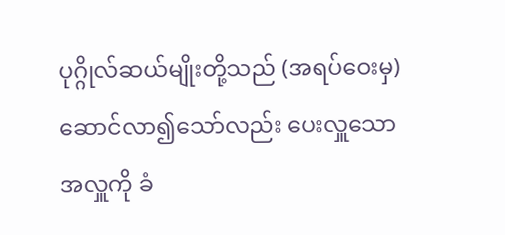ပုဂ္ဂိုလ်ဆယ်မျိုးတို့သည် (အရပ်ဝေးမှ) ဆောင်လာ၍သော်လည်း ပေးလှူသော အလှူကို ခံ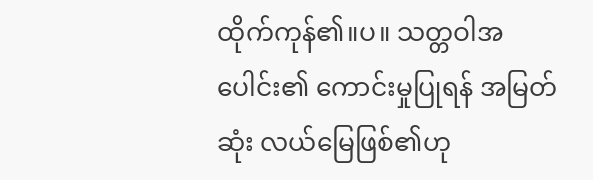ထိုက်ကုန်၏။ပ။ သတ္တဝါအပေါင်း၏ ကောင်းမှုပြုရန် အမြတ်ဆုံး လယ်မြေဖြစ်၏ဟု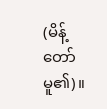(မိန့်တော်မူ၏)။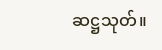ဆဋ္ဌသုတ်။